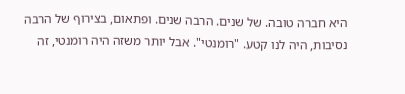היא חברה טובה. של שנים. הרבה שנים. ופתאום, בצירוף של הרבה נסיבות, היה לנו קטע. "רומנטי". אבל יותר משזה היה רומנטי, זה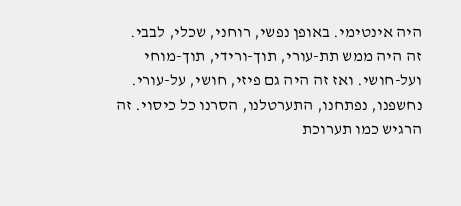היה אינטימי. באופן נפשי, רוחני, שכלי, לבבי. זה היה ממש תת-עורי, תוך-ורידי, תוך-מוחי ועל-חושי. ואז זה היה גם פיזי, חושי, על-עורי. נחשפנו, נפתחנו, התערטלנו, הסרנו כל כיסוי. זה הרגיש כמו תערוכת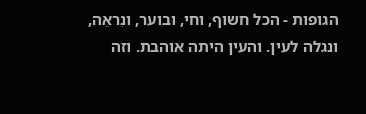הגופות - הכל חשוף, וחי, ובוער, ונִראֵה, ונגלה לעין. והעין היתה אוהבת. וזה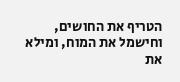הטריף את החושים, וחישמל את המוח, ומילא את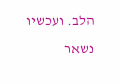הלב. ועכשיו נשאר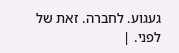געגוע. לחברה. זאת של לפני. |